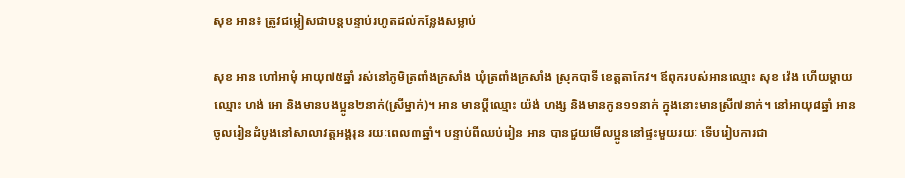សុខ អាន៖ ត្រូវជម្លៀសជាបន្តបន្ទាប់រហូតដល់កន្លែងសម្លាប់

សុខ អាន ហៅអាមុំ អាយុ៧៥ឆ្នាំ រស់នៅភូមិត្រពាំងក្រសាំង ឃុំត្រពាំងក្រសាំង ស្រុកបាទី ខេត្តតាកែវ។ ឪពុករបស់អានឈ្មោះ សុខ វ៉េង ហើយម្ដាយឈ្មោះ ហង់ អោ និងមានបងប្អូន២នាក់(ស្រីម្នាក់)។ អាន មានប្ដីឈ្មោះ យ៉ង់ ហង្ស និងមានកូន១១នាក់ ក្នុងនោះមានស្រី៧នាក់។ នៅអាយុ៨ឆ្នាំ អាន ចូលរៀនដំបូងនៅសាលាវត្តអង្គរុន រយៈពេល៣ឆ្នាំ។ បន្ទាប់ពីឈប់រៀន អាន បានជួយមើលប្អូននៅផ្ទះមួយរយៈ ទើបរៀបការជា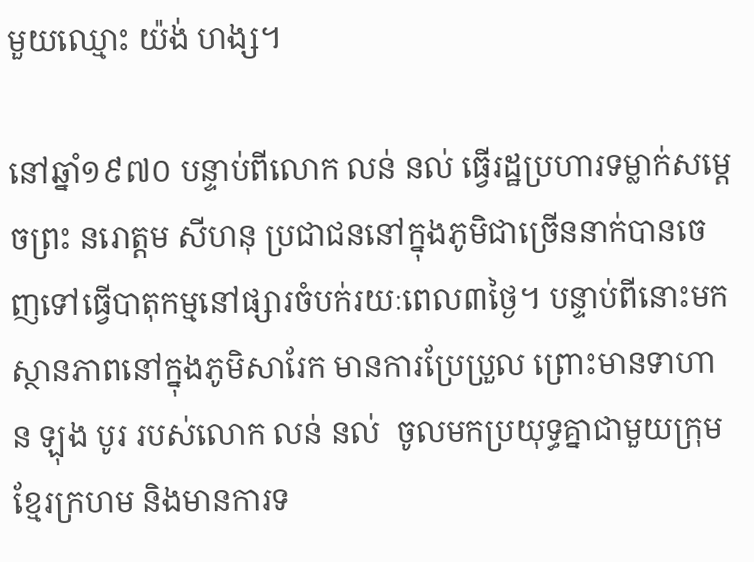មួយឈ្មោះ យ៉ង់ ហង្ស។

នៅឆ្នាំ១៩៧០ បន្ទាប់ពីលោក លន់ នល់ ធ្វើរដ្ឋប្រហារទម្លាក់សម្ដេចព្រះ នរោត្តម សីហនុ ប្រជាជននៅក្នុងភូមិជាច្រើននាក់បានចេញទៅធ្វើបាតុកម្មនៅផ្សារចំបក់រយៈពេល៣ថ្ងៃ។ បន្ទាប់ពីនោះមក ស្ថានភាពនៅក្នុងភូមិសារែក មានការប្រែប្រួល ព្រោះមានទាហាន ឡុង បូរ របស់លោក លន់ នល់  ចូលមកប្រយុទ្ធគ្នាជាមួយក្រុមខ្មែរក្រហម និងមានការទ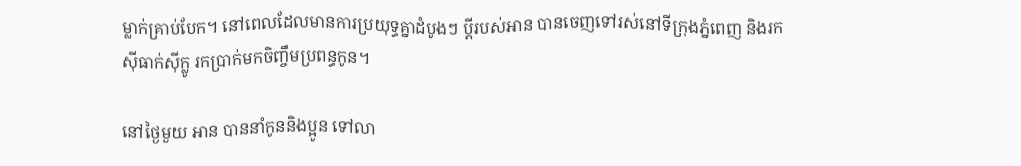ម្លាក់គ្រាប់បែក។ នៅពេលដែលមានការប្រយុទ្ធគ្នាដំបូងៗ ប្ដីរបស់អាន បានចេញទៅរស់នៅទីក្រុងភ្នំពេញ និងរកស៊ីធាក់ស៊ីក្លូ រកប្រាក់មកចិញ្ចឹមប្រពន្ធកូន។

នៅថ្ងៃមួយ អាន បាននាំកូននិងប្អូន ទៅលា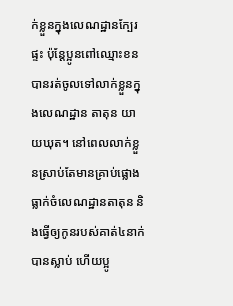ក់ខ្លួនក្នុងលេណដ្ឋានក្បែរផ្ទះ ប៉ុន្តែប្អូនពៅឈ្មោះខន បានរត់ចូលទៅលាក់ខ្លួនក្នុងលេណដ្ឋាន តាតុន យាយឃុត។ នៅពេលលាក់ខ្លួនស្រាប់តែមានគ្រាប់ផ្លោងធ្លាក់ចំលេណដ្ឋានតាតុន និងធ្វើឲ្យកូនរបស់គាត់៤នាក់បានស្លាប់ ហើយប្អូ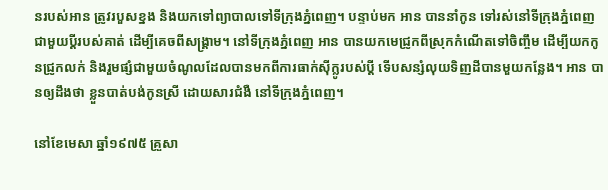នរបស់អាន ត្រូវរបួសខ្នង និងយកទៅព្យាបាលទៅទីក្រុងភ្នំពេញ។ បន្ទាប់មក អាន បាននាំកូន ទៅរស់នៅទីក្រុងភ្នំពេញ ជាមួយប្ដីរបស់គាត់ ដើម្បីគេចពីសង្គ្រាម។ នៅទីក្រុងភ្នំពេញ អាន បានយកមេជ្រូកពីស្រុកកំណើតទៅចិញ្ចឹម ដើម្បីយកកូនជ្រូកលក់ និងរួមផ្សំជាមួយចំណូលដែលបានមកពីការធាក់ស៊ីក្លូរបស់ប្ដី ទើបសន្សំលុយទិញដីបានមួយកន្លែង។ អាន បានឲ្យដឹងថា ខ្លួនបាត់បង់កូនស្រី ដោយសារជំងឺ នៅទីក្រុងភ្នំពេញ។

នៅខែមេសា ឆ្នាំ១៩៧៥ គ្រួសា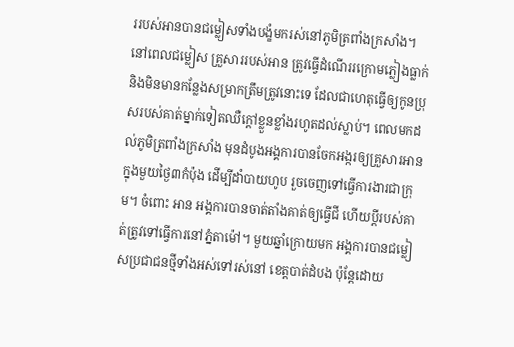ររបស់អានបានជម្លៀសទាំងបង្ខំមករស់នៅភូមិត្រពាំងក្រសាំង។ នៅពេលជម្លៀស គ្រួសាររបស់អាន ត្រូវធ្វើដំណើររក្រោមភ្លៀងធ្លាក់ និងមិនមានកន្លែងសម្រាកត្រឹមត្រូវនោះទេ ដែលជាហេតុធ្វើឲ្យកូនប្រុសរបស់គាត់ម្នាក់ទៀតឈឺក្ដៅខ្លួនខ្លាំងរហូតដល់ស្លាប់។ ពេលមកដល់ភូមិត្រពាំងក្រសាំង មុនដំបូងអង្គការបានចែកអង្ករឲ្យគ្រួសារអានក្នុងមួយថ្ងៃ៣កំប៉ុង ដើម្បីដាំបាយហូប រួចចេញទៅធ្វើការងារជាក្រុម។ ចំពោះ អាន អង្គការបានចាត់តាំងគាត់ឲ្យធ្វើជី ហើយប្ដីរបស់គាត់ត្រូវទៅធ្វើការនៅភ្នំតាម៉ៅ។ មួយឆ្នាំក្រោយមក អង្គការបានជម្លៀសប្រជាជនថ្មីទាំងអស់ទៅរស់នៅ ខេត្តបាត់ដំបង ប៉ុន្តែដោយ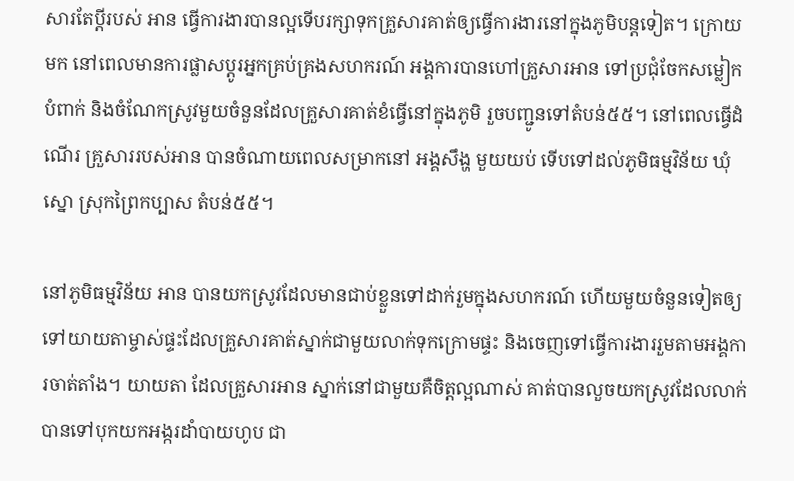សារតែប្ដីរបស់ អាន ធ្វើការងារបានល្អទើបរក្សាទុកគ្រួសារគាត់ឲ្យធ្វើការងារនៅក្នុងភូមិបន្តទៀត។ ក្រោយមក នៅពេលមានការផ្លាសប្ដូរអ្នកគ្រប់គ្រងសហករណ៍ អង្គការបានហៅគ្រួសារអាន ទៅប្រជុំចែកសម្លៀកបំពាក់ និងចំណែកស្រូវមួយចំនួនដែលគ្រួសារគាត់ខំធ្វើនៅក្នុងភូមិ រួចបញ្ជូនទៅតំបន់៥៥។ នៅពេលធ្វើដំណើរ គ្រួសាររបស់អាន បានចំណាយពេលសម្រាកនៅ អង្គសឹង្ហ មួយយប់ ទើបទៅដល់ភូមិធម្មវិន័យ ឃុំស្នោ ស្រុកព្រៃកប្បាស តំបន់៥៥។

នៅភូមិធម្មវិន័យ អាន បានយកស្រូវដែលមានជាប់ខ្លួនទៅដាក់រួមក្នុងសហករណ៍ ហើយមួយចំនួនទៀតឲ្យទៅយាយតាម្ចាស់ផ្ទះដែលគ្រួសារគាត់ស្នាក់ជាមួយលាក់ទុកក្រោមផ្ទះ និងចេញទៅធ្វើការងាររួមតាមអង្គការចាត់តាំង។ យាយតា ដែលគ្រួសារអាន ស្នាក់នៅជាមួយគឺចិត្តល្អណាស់ គាត់បានលួចយកស្រូវដែលលាក់បានទៅបុកយកអង្ករដាំបាយហូប ជា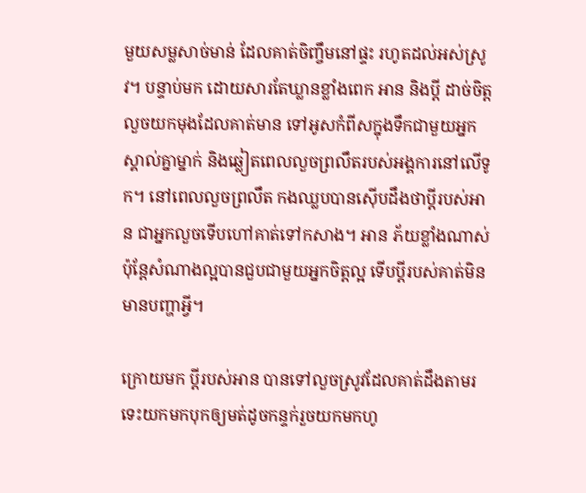មួយសម្លសាច់មាន់ ដែលគាត់ចិញ្ចឹមនៅផ្ទះ រហូតដល់អស់ស្រូវ។ បន្ទាប់មក ដោយសារតែឃ្លានខ្លាំងពេក អាន និងប្ដី ដាច់ចិត្តលួចយកមុងដែលគាត់មាន ទៅអូសកំពីសក្នុងទឹកជាមួយអ្នកស្គាល់គ្នាម្នាក់ និងឆ្លៀតពេលលួចព្រលឹតរបស់អង្គការនៅលើទូក។ នៅពេលលួចព្រលឹត កងឈ្លបបានស៊ើបដឹងថាប្ដីរបស់អាន ជាអ្នកលួចទើបហៅគាត់ទៅកសាង។ អាន ភ័យខ្លាំងណាស់ ប៉ុន្តែសំណាងល្អបានជួបជាមួយអ្នកចិត្តល្អ ទើបប្ដីរបស់គាត់មិនមានបញ្ហាអ្វី។

ក្រោយមក ប្ដីរបស់អាន បានទៅលួចស្រូវដែលគាត់ដឹងតាមរទេះយកមកបុកឲ្យមត់ដូចកន្ទក់រួចយកមកហូ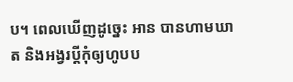ប។ ពេលឃើញដូច្នេះ អាន បានហាមឃាត និងអង្វរប្ដីកុំឲ្យហូបប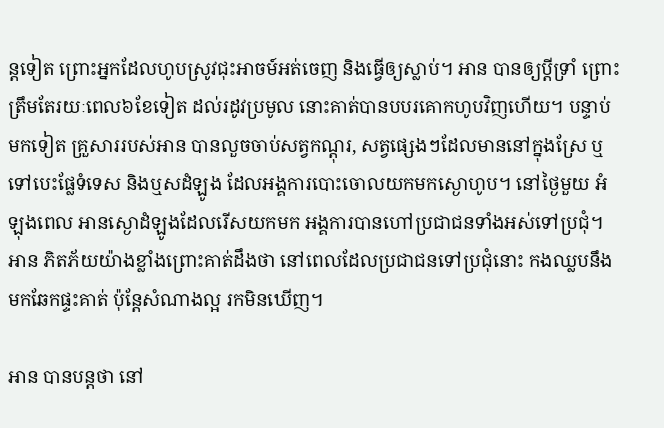ន្តទៀត ព្រោះអ្នកដែលហូបស្រូវជុះអាចម៍អត់ចេញ និងធ្វើឲ្យស្លាប់។ អាន បានឲ្យប្ដីទ្រាំ ព្រោះត្រឹមតែរយៈពេល៦ខែទៀត ដល់រដូវប្រមូល នោះគាត់បានបបរគោកហូបវិញហើយ។ បន្ទាប់មកទៀត គ្រួសាររបស់អាន បានលួចចាប់សត្វកណ្ដុរ, សត្វផ្សេងៗដែលមាននៅក្នុងស្រែ ឬទៅបេះផ្លែទំទេស និងឬសដំឡូង ដែលអង្គការបោះចោលយកមកស្ងោហូប។ នៅថ្ងៃមួយ អំឡុងពេល អានស្ងោដំឡូងដែលរើសយកមក អង្គការបានហៅប្រជាជនទាំងអស់ទៅប្រជុំ។ អាន ភិតភ័យយ៉ាងខ្លាំងព្រោះគាត់ដឹងថា នៅពេលដែលប្រជាជនទៅប្រជុំនោះ កងឈ្លបនឹងមកឆែកផ្ទះគាត់ ប៉ុន្តែសំណាងល្អ រកមិនឃើញ។

អាន បានបន្តថា នៅ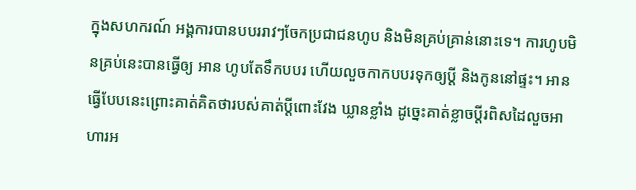ក្នុងសហករណ៍ អង្គការបានបបររាវៗចែកប្រជាជនហូប និងមិនគ្រប់គ្រាន់នោះទេ។ ការហូបមិនគ្រប់នេះបានធ្វើឲ្យ អាន ហូបតែទឹកបបរ ហើយលួចកាកបបរទុកឲ្យប្ដី និងកូននៅផ្ទះ។ អាន ធ្វើបែបនេះព្រោះគាត់គិតថារបស់គាត់ប្ដីពោះវែង ឃ្លានខ្លាំង ដូច្នេះគាត់ខ្លាចប្ដីរពិសដៃលួចអាហារអ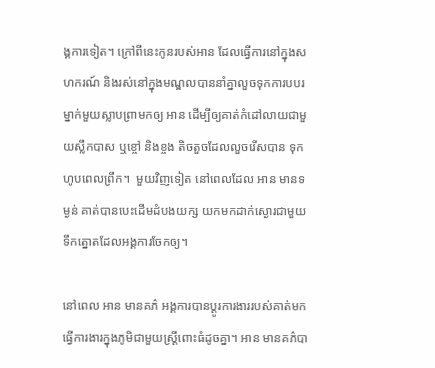ង្គការទៀត។ ក្រៅពីនេះកូនរបស់អាន ដែលធ្វើការនៅក្នុងសហករណ៍ និងរស់នៅក្នុងមណ្ឌលបាននាំគ្នាលួចទុកការបបរម្នាក់មួយស្លាបព្រាមកឲ្យ អាន ដើម្បីឲ្យគាត់កំដៅលាយជាមួយស្លឹកបាស ឬខ្ចៅ និងខ្ចង តិចតួចដែលលួចរើសបាន ទុកហូបពេលព្រឹក។  មួយវិញទៀត នៅពេលដែល អាន មានទម្ងន់ គាត់បានបេះដើមដំបងយក្ស យកមកដាក់ស្ងោរជាមួយទឹកត្នោតដែលអង្គការចែកឲ្យ។

នៅពេល អាន មានគភ៌ អង្គការបានប្ដូរការងាររបស់គាត់មកធ្វើការងារក្នុងភូមិជាមួយស្រ្ដីពោះធំដូចគ្នា។ អាន មានគភ៌បា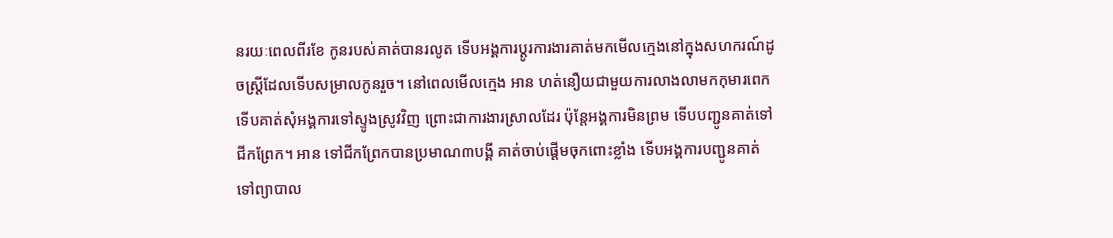នរយៈពេលពីរខែ កូនរបស់គាត់បានរលូត ទើបអង្គការប្ដូរការងារគាត់មកមើលក្មេងនៅក្នុងសហករណ៍ដូចស្រ្ដីដែលទើបសម្រាលកូនរួច។ នៅពេលមើលក្មេង អាន ហត់នឿយជាមួយការលាងលាមកកុមារពេក ទើបគាត់សុំអង្គការទៅស្ទូងស្រូវវិញ ព្រោះជាការងារស្រាលដែរ ប៉ុន្តែអង្គការមិនព្រម ទើបបញ្ជូនគាត់ទៅជីកព្រែក។ អាន ទៅជីកព្រែកបានប្រមាណ៣បង្គី គាត់ចាប់ផ្ដើមចុកពោះខ្លាំង ទើបអង្គការបញ្ជូនគាត់ទៅព្យាបាល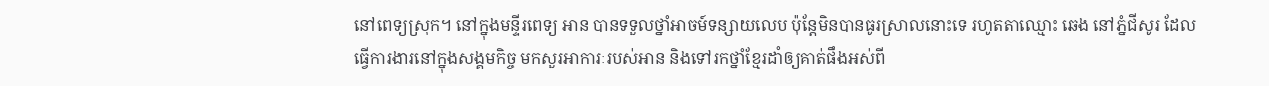នៅពេទ្យស្រុក។ នៅក្នុងមន្ទីរពេទ្យ អាន បានទទួលថ្នាំអាចម៍ទន្សាយលេប ប៉ុន្តែមិនបានធូរស្រាលនោះទេ រហូតតាឈ្មោះ ឆេង នៅភ្នំជីសូរ ដែលធ្វើការងារនៅក្នុងសង្គមកិច្ច មកសួរអាការៈរបស់អាន និងទៅរកថ្នាំខ្មែរដាំឲ្យគាត់ផឹងអស់ពី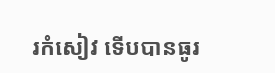រកំសៀវ ទើបបានធូរ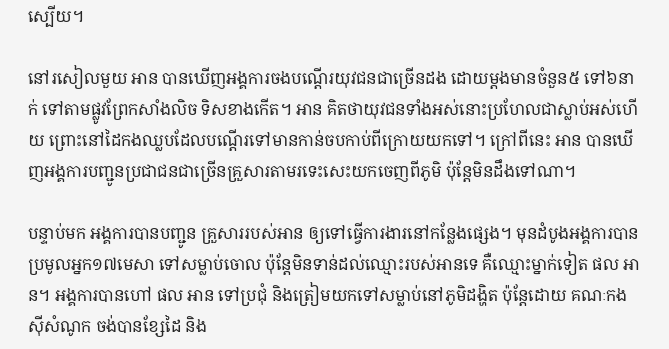ស្បើយ។

នៅរសៀលមួយ អាន បានឃើញអង្គការចងបណ្ដើរយុវជនជាច្រើនដង ដោយម្ដងមានចំនួន៥ ទៅ៦នាក់ ទៅតាមផ្លូវព្រែកសាំងលិច ទិសខាងកើត។ អាន គិតថាយុវជនទាំងអស់នោះប្រហែលជាស្លាប់អស់ហើយ ព្រោះនៅដៃកងឈ្លបដែលបណ្ដើរទៅមានកាន់ចបកាប់ពីក្រោយយកទៅ។ ក្រៅពីនេះ អាន បានឃើញអង្គការបញ្ជូនប្រជាជនជាច្រើនគ្រួសារតាមរទេះសេះយកចេញពីភូមិ ប៉ុន្តែមិនដឹងទៅណា។

បន្ទាប់មក អង្គការបានបញ្ជូន គ្រួសាររបស់អាន ឲ្យទៅធ្វើការងារនៅកន្លែងផ្សេង។ មុនដំបូងអង្គការបានប្រមូលអ្នក១៧មេសា ទៅសម្លាប់ចោល ប៉ុន្តែមិនទាន់ដល់ឈ្មោះរបស់អានទេ គឺឈ្មោះម្នាក់ទៀត ផល អាន។ អង្គការបានហៅ ផល អាន ទៅប្រជុំ និងត្រៀមយកទៅសម្លាប់នៅភូមិដង្ហិត ប៉ុន្តែដោយ គណៈកងស៊ីសំណូក ចង់បានខ្សែដៃ និង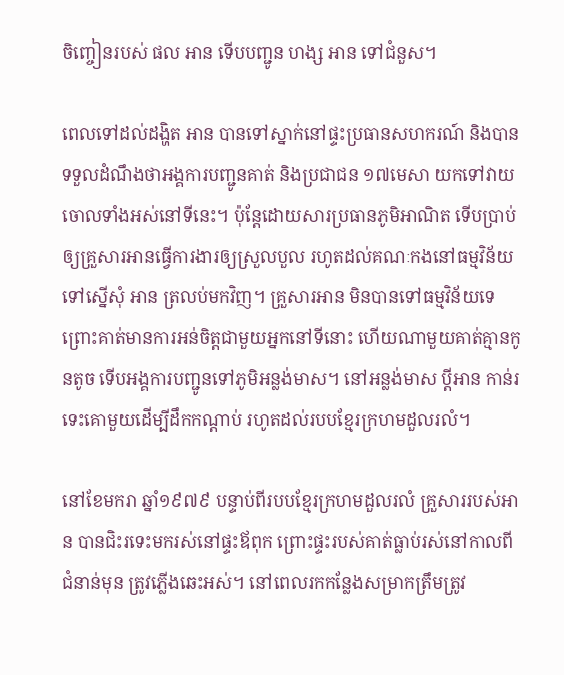ចិញ្ចៀនរបស់ ផល អាន ទើបបញ្ជូន ហង្ស អាន ទៅជំនួស។

ពេលទៅដល់ដង្ហិត អាន បានទៅស្នាក់នៅផ្ទះប្រធានសហករណ៍ និងបានទទួលដំណឹងថាអង្គការបញ្ជូនគាត់ និងប្រជាជន ១៧មេសា យកទៅវាយចោលទាំងអស់នៅទីនេះ។ ប៉ុន្តែដោយសារប្រធានភូមិអាណិត ទើបប្រាប់ឲ្យគ្រួសារអានធ្វើការងារឲ្យស្រួលបួល រហូតដល់គណៈកងនៅធម្មវិន័យទៅស្នើសុំ អាន ត្រលប់មកវិញ។ គ្រួសារអាន មិនបានទៅធម្មវិន័យទេ ព្រោះគាត់មានការអន់ចិត្តជាមួយអ្នកនៅទីនោះ ហើយណាមួយគាត់គ្មានកូនតូច ទើបអង្គការបញ្ជូនទៅភូមិអន្លង់មាស។ នៅអន្លង់មាស ប្ដីអាន កាន់រទេះគោមួយដើម្បីដឹកកណ្ដាប់ រហូតដល់របបខ្មែរក្រហមដួលរលំ។

នៅខែមករា ឆ្នាំ១៩៧៩ បន្ទាប់ពីរបបខ្មែរក្រហមដួលរលំ គ្រួសាររបស់អាន បានជិះរទេះមករស់នៅផ្ទះឪពុក ព្រោះផ្ទះរបស់គាត់ធ្លាប់រស់នៅកាលពីជំនាន់មុន ត្រូវភ្លើងឆេះអស់។ នៅពេលរកកន្លែងសម្រាកត្រឹមត្រូវ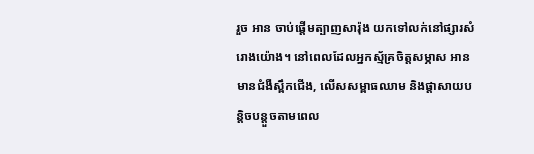រួច អាន ចាប់ផ្ដើមត្បាញសារ៉ុង យកទៅលក់នៅផ្សារសំរោងយ៉ោង។ នៅពេលដែលអ្នកស្ម័គ្រចិត្តសម្ភាស អាន មានជំងឺស្ពឹកជើង, លើសសម្ពាធឈាម និងផ្ដាសាយបន្តិចបន្តួចតាមពេល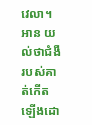វេលា។ អាន យល់ថាជំងឺរបស់គាត់កើតឡើងដោ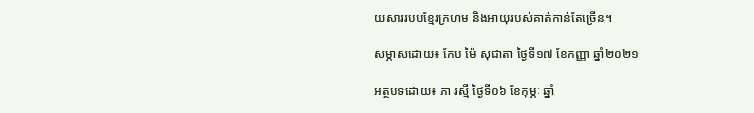យសាររបបខ្មែរក្រហម និងអាយុរបស់គាត់កាន់តែច្រើន។

សម្ភាសដោយ៖ កែប ម៉ៃ សុជាតា ថ្ងៃទី១៧ ខែកញ្ញា ឆ្នាំ២០២១

អត្ថបទដោយ៖ ភា រស្មី ថ្ងៃទី០៦ ខែកុម្ភៈ ឆ្នាំ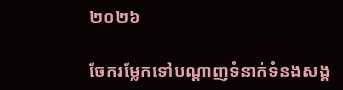២០២៦

ចែករម្លែកទៅបណ្តាញទំនាក់ទំនងសង្គ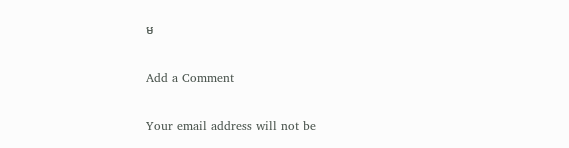ម

Add a Comment

Your email address will not be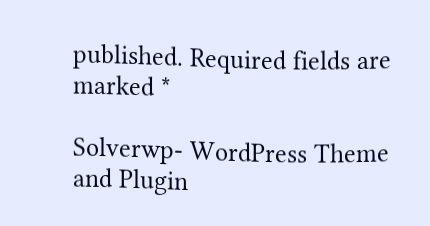published. Required fields are marked *

Solverwp- WordPress Theme and Plugin